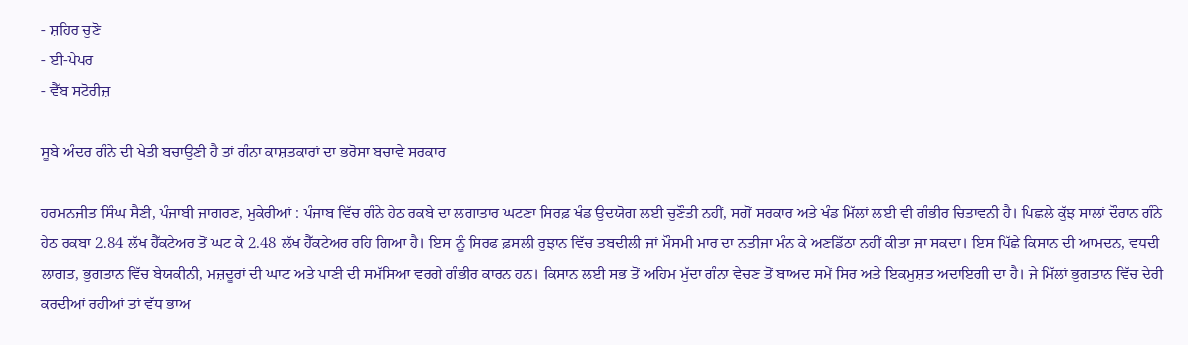- ਸ਼ਹਿਰ ਚੁਣੋ
- ਈ-ਪੇਪਰ
- ਵੈੱਬ ਸਟੋਰੀਜ਼

ਸੂਬੇ ਅੰਦਰ ਗੰਨੇ ਦੀ ਖੇਤੀ ਬਚਾਉਣੀ ਹੈ ਤਾਂ ਗੰਨਾ ਕਾਸ਼ਤਕਾਰਾਂ ਦਾ ਭਰੋਸਾ ਬਚਾਵੇ ਸਰਕਾਰ

ਹਰਮਨਜੀਤ ਸਿੰਘ ਸੈਣੀ, ਪੰਜਾਬੀ ਜਾਗਰਣ, ਮੁਕੇਰੀਆਂ : ਪੰਜਾਬ ਵਿੱਚ ਗੰਨੇ ਹੇਠ ਰਕਬੇ ਦਾ ਲਗਾਤਾਰ ਘਟਣਾ ਸਿਰਫ਼ ਖੰਡ ਉਦਯੋਗ ਲਈ ਚੁਣੌਤੀ ਨਹੀਂ, ਸਗੋਂ ਸਰਕਾਰ ਅਤੇ ਖੰਡ ਮਿੱਲਾਂ ਲਈ ਵੀ ਗੰਭੀਰ ਚਿਤਾਵਨੀ ਹੈ। ਪਿਛਲੇ ਕੁੱਝ ਸਾਲਾਂ ਦੌਰਾਨ ਗੰਨੇ ਹੇਠ ਰਕਬਾ 2.84 ਲੱਖ ਹੈੱਕਟੇਅਰ ਤੋਂ ਘਟ ਕੇ 2.48 ਲੱਖ ਹੈੱਕਟੇਅਰ ਰਹਿ ਗਿਆ ਹੈ। ਇਸ ਨੂੰ ਸਿਰਫ ਫ਼ਸਲੀ ਰੁਝਾਨ ਵਿੱਚ ਤਬਦੀਲੀ ਜਾਂ ਮੌਸਮੀ ਮਾਰ ਦਾ ਨਤੀਜਾ ਮੰਨ ਕੇ ਅਣਡਿੱਠਾ ਨਹੀਂ ਕੀਤਾ ਜਾ ਸਕਦਾ। ਇਸ ਪਿੱਛੇ ਕਿਸਾਨ ਦੀ ਆਮਦਨ, ਵਧਦੀ ਲਾਗਤ, ਭੁਗਤਾਨ ਵਿੱਚ ਬੇਯਕੀਨੀ, ਮਜ਼ਦੂਰਾਂ ਦੀ ਘਾਟ ਅਤੇ ਪਾਣੀ ਦੀ ਸਮੱਸਿਆ ਵਰਗੇ ਗੰਭੀਰ ਕਾਰਨ ਹਨ। ਕਿਸਾਨ ਲਈ ਸਭ ਤੋਂ ਅਹਿਮ ਮੁੱਦਾ ਗੰਨਾ ਵੇਚਣ ਤੋਂ ਬਾਅਦ ਸਮੇਂ ਸਿਰ ਅਤੇ ਇਕਮੁਸ਼ਤ ਅਦਾਇਗੀ ਦਾ ਹੈ। ਜੇ ਮਿੱਲਾਂ ਭੁਗਤਾਨ ਵਿੱਚ ਦੇਰੀ ਕਰਦੀਆਂ ਰਹੀਆਂ ਤਾਂ ਵੱਧ ਭਾਅ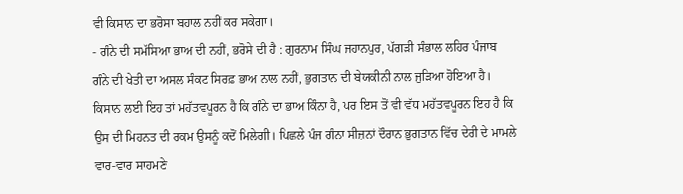ਵੀ ਕਿਸਾਨ ਦਾ ਭਰੋਸਾ ਬਹਾਲ ਨਹੀਂ ਕਰ ਸਕੇਗਾ।
- ਗੰਨੇ ਦੀ ਸਮੱਸਿਆ ਭਾਅ ਦੀ ਨਹੀਂ, ਭਰੋਸੇ ਦੀ ਹੈ : ਗੁਰਨਾਮ ਸਿੰਘ ਜਹਾਨਪੁਰ, ਪੱਗੜੀ ਸੰਭਾਲ ਲਹਿਰ ਪੰਜਾਬ
ਗੰਨੇ ਦੀ ਖੇਤੀ ਦਾ ਅਸਲ ਸੰਕਟ ਸਿਰਫ਼ ਭਾਅ ਨਾਲ ਨਹੀਂ, ਭੁਗਤਾਨ ਦੀ ਬੇਯਕੀਨੀ ਨਾਲ ਜੁੜਿਆ ਹੋਇਆ ਹੈ। ਕਿਸਾਨ ਲਈ ਇਹ ਤਾਂ ਮਹੱਤਵਪੂਰਨ ਹੈ ਕਿ ਗੰਨੇ ਦਾ ਭਾਅ ਕਿੰਨਾ ਹੈ, ਪਰ ਇਸ ਤੋਂ ਵੀ ਵੱਧ ਮਹੱਤਵਪੂਰਨ ਇਹ ਹੈ ਕਿ ਉਸ ਦੀ ਮਿਹਨਤ ਦੀ ਰਕਮ ਉਸਨੂੰ ਕਦੋਂ ਮਿਲੇਗੀ। ਪਿਛਲੇ ਪੰਜ ਗੰਨਾ ਸੀਜ਼ਨਾਂ ਦੌਰਾਨ ਭੁਗਤਾਨ ਵਿੱਚ ਦੇਰੀ ਦੇ ਮਾਮਲੇ ਵਾਰ-ਵਾਰ ਸਾਹਮਣੇ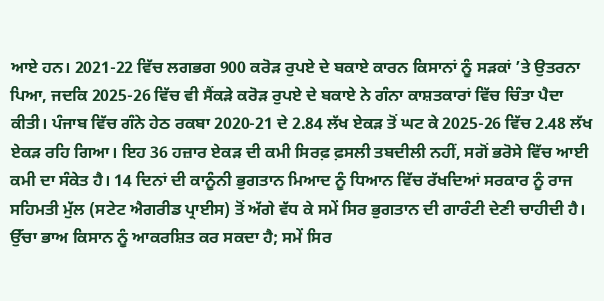ਆਏ ਹਨ। 2021-22 ਵਿੱਚ ਲਗਭਗ 900 ਕਰੋੜ ਰੁਪਏ ਦੇ ਬਕਾਏ ਕਾਰਨ ਕਿਸਾਨਾਂ ਨੂੰ ਸੜਕਾਂ ’ਤੇ ਉਤਰਨਾ ਪਿਆ, ਜਦਕਿ 2025-26 ਵਿੱਚ ਵੀ ਸੈਂਕੜੇ ਕਰੋੜ ਰੁਪਏ ਦੇ ਬਕਾਏ ਨੇ ਗੰਨਾ ਕਾਸ਼ਤਕਾਰਾਂ ਵਿੱਚ ਚਿੰਤਾ ਪੈਦਾ ਕੀਤੀ। ਪੰਜਾਬ ਵਿੱਚ ਗੰਨੇ ਹੇਠ ਰਕਬਾ 2020-21 ਦੇ 2.84 ਲੱਖ ਏਕੜ ਤੋਂ ਘਟ ਕੇ 2025-26 ਵਿੱਚ 2.48 ਲੱਖ ਏਕੜ ਰਹਿ ਗਿਆ। ਇਹ 36 ਹਜ਼ਾਰ ਏਕੜ ਦੀ ਕਮੀ ਸਿਰਫ਼ ਫ਼ਸਲੀ ਤਬਦੀਲੀ ਨਹੀਂ, ਸਗੋਂ ਭਰੋਸੇ ਵਿੱਚ ਆਈ ਕਮੀ ਦਾ ਸੰਕੇਤ ਹੈ। 14 ਦਿਨਾਂ ਦੀ ਕਾਨੂੰਨੀ ਭੁਗਤਾਨ ਮਿਆਦ ਨੂੰ ਧਿਆਨ ਵਿੱਚ ਰੱਖਦਿਆਂ ਸਰਕਾਰ ਨੂੰ ਰਾਜ ਸਹਿਮਤੀ ਮੁੱਲ (ਸਟੇਟ ਐਗਰੀਡ ਪ੍ਰਾਈਸ) ਤੋਂ ਅੱਗੇ ਵੱਧ ਕੇ ਸਮੇਂ ਸਿਰ ਭੁਗਤਾਨ ਦੀ ਗਾਰੰਟੀ ਦੇਣੀ ਚਾਹੀਦੀ ਹੈ। ਉੱਚਾ ਭਾਅ ਕਿਸਾਨ ਨੂੰ ਆਕਰਸ਼ਿਤ ਕਰ ਸਕਦਾ ਹੈ; ਸਮੇਂ ਸਿਰ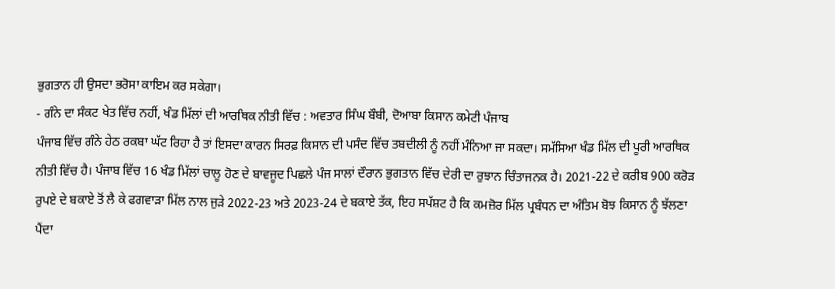ਭੁਗਤਾਨ ਹੀ ਉਸਦਾ ਭਰੋਸਾ ਕਾਇਮ ਕਰ ਸਕੇਗਾ।
- ਗੰਨੇ ਦਾ ਸੰਕਟ ਖੇਤ ਵਿੱਚ ਨਹੀਂ, ਖੰਡ ਮਿੱਲਾਂ ਦੀ ਆਰਥਿਕ ਨੀਤੀ ਵਿੱਚ : ਅਵਤਾਰ ਸਿੰਘ ਬੌਬੀ, ਦੋਆਬਾ ਕਿਸਾਨ ਕਮੇਟੀ ਪੰਜਾਬ
ਪੰਜਾਬ ਵਿੱਚ ਗੰਨੇ ਹੇਠ ਰਕਬਾ ਘੱਟ ਰਿਹਾ ਹੈ ਤਾਂ ਇਸਦਾ ਕਾਰਨ ਸਿਰਫ਼ ਕਿਸਾਨ ਦੀ ਪਸੰਦ ਵਿੱਚ ਤਬਦੀਲੀ ਨੂੰ ਨਹੀਂ ਮੰਨਿਆ ਜਾ ਸਕਦਾ। ਸਮੱਸਿਆ ਖੰਡ ਮਿੱਲ ਦੀ ਪੂਰੀ ਆਰਥਿਕ ਨੀਤੀ ਵਿੱਚ ਹੈ। ਪੰਜਾਬ ਵਿੱਚ 16 ਖੰਡ ਮਿੱਲਾਂ ਚਾਲੂ ਹੋਣ ਦੇ ਬਾਵਜੂਦ ਪਿਛਲੇ ਪੰਜ ਸਾਲਾਂ ਦੌਰਾਨ ਭੁਗਤਾਨ ਵਿੱਚ ਦੇਰੀ ਦਾ ਰੁਝਾਨ ਚਿੰਤਾਜਨਕ ਹੈ। 2021-22 ਦੇ ਕਰੀਬ 900 ਕਰੋੜ ਰੁਪਏ ਦੇ ਬਕਾਏ ਤੋਂ ਲੈ ਕੇ ਫਗਵਾੜਾ ਮਿੱਲ ਨਾਲ ਜੁੜੇ 2022-23 ਅਤੇ 2023-24 ਦੇ ਬਕਾਏ ਤੱਕ, ਇਹ ਸਪੱਸ਼ਟ ਹੈ ਕਿ ਕਮਜ਼ੋਰ ਮਿੱਲ ਪ੍ਰਬੰਧਨ ਦਾ ਅੰਤਿਮ ਬੋਝ ਕਿਸਾਨ ਨੂੰ ਝੱਲਣਾ ਪੈਂਦਾ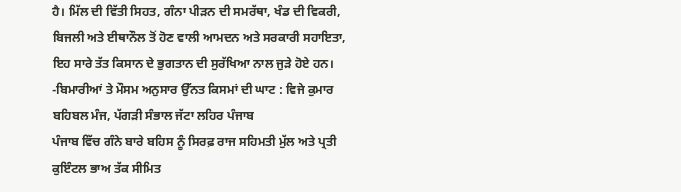ਹੈ। ਮਿੱਲ ਦੀ ਵਿੱਤੀ ਸਿਹਤ, ਗੰਨਾ ਪੀੜਨ ਦੀ ਸਮਰੱਥਾ, ਖੰਡ ਦੀ ਵਿਕਰੀ, ਬਿਜਲੀ ਅਤੇ ਈਥਾਨੌਲ ਤੋਂ ਹੋਣ ਵਾਲੀ ਆਮਦਨ ਅਤੇ ਸਰਕਾਰੀ ਸਹਾਇਤਾ, ਇਹ ਸਾਰੇ ਤੱਤ ਕਿਸਾਨ ਦੇ ਭੁਗਤਾਨ ਦੀ ਸੁਰੱਖਿਆ ਨਾਲ ਜੁੜੇ ਹੋਏ ਹਨ।
-ਬਿਮਾਰੀਆਂ ਤੇ ਮੌਸਮ ਅਨੁਸਾਰ ਉੱਨਤ ਕਿਸਮਾਂ ਦੀ ਘਾਟ : ਵਿਜੇ ਕੁਮਾਰ ਬਹਿਬਲ ਮੰਜ, ਪੱਗੜੀ ਸੰਭਾਲ ਜੱਟਾ ਲਹਿਰ ਪੰਜਾਬ
ਪੰਜਾਬ ਵਿੱਚ ਗੰਨੇ ਬਾਰੇ ਬਹਿਸ ਨੂੰ ਸਿਰਫ਼ ਰਾਜ ਸਹਿਮਤੀ ਮੁੱਲ ਅਤੇ ਪ੍ਰਤੀ ਕੁਇੰਟਲ ਭਾਅ ਤੱਕ ਸੀਮਿਤ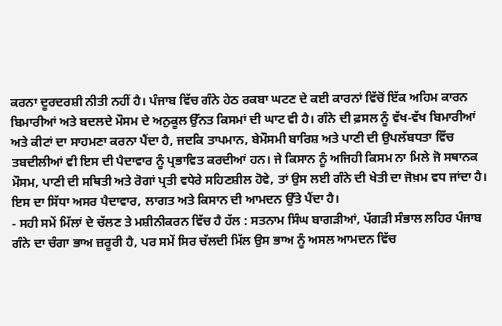ਕਰਨਾ ਦੂਰਦਰਸ਼ੀ ਨੀਤੀ ਨਹੀਂ ਹੈ। ਪੰਜਾਬ ਵਿੱਚ ਗੰਨੇ ਹੇਠ ਰਕਬਾ ਘਟਣ ਦੇ ਕਈ ਕਾਰਨਾਂ ਵਿੱਚੋਂ ਇੱਕ ਅਹਿਮ ਕਾਰਨ ਬਿਮਾਰੀਆਂ ਅਤੇ ਬਦਲਦੇ ਮੌਸਮ ਦੇ ਅਨੁਕੂਲ ਉੱਨਤ ਕਿਸਮਾਂ ਦੀ ਘਾਟ ਵੀ ਹੈ। ਗੰਨੇ ਦੀ ਫ਼ਸਲ ਨੂੰ ਵੱਖ-ਵੱਖ ਬਿਮਾਰੀਆਂ ਅਤੇ ਕੀਟਾਂ ਦਾ ਸਾਹਮਣਾ ਕਰਨਾ ਪੈਂਦਾ ਹੈ, ਜਦਕਿ ਤਾਪਮਾਨ, ਬੇਮੌਸਮੀ ਬਾਰਿਸ਼ ਅਤੇ ਪਾਣੀ ਦੀ ਉਪਲੱਬਧਤਾ ਵਿੱਚ ਤਬਦੀਲੀਆਂ ਵੀ ਇਸ ਦੀ ਪੈਦਾਵਾਰ ਨੂੰ ਪ੍ਰਭਾਵਿਤ ਕਰਦੀਆਂ ਹਨ। ਜੇ ਕਿਸਾਨ ਨੂੰ ਅਜਿਹੀ ਕਿਸਮ ਨਾ ਮਿਲੇ ਜੋ ਸਥਾਨਕ ਮੌਸਮ, ਪਾਣੀ ਦੀ ਸਥਿਤੀ ਅਤੇ ਰੋਗਾਂ ਪ੍ਰਤੀ ਵਧੇਰੇ ਸਹਿਣਸ਼ੀਲ ਹੋਵੇ, ਤਾਂ ਉਸ ਲਈ ਗੰਨੇ ਦੀ ਖੇਤੀ ਦਾ ਜੋਖ਼ਮ ਵਧ ਜਾਂਦਾ ਹੈ। ਇਸ ਦਾ ਸਿੱਧਾ ਅਸਰ ਪੈਦਾਵਾਰ, ਲਾਗਤ ਅਤੇ ਕਿਸਾਨ ਦੀ ਆਮਦਨ ਉੱਤੇ ਪੈਂਦਾ ਹੈ।
- ਸਹੀ ਸਮੇਂ ਮਿੱਲਾਂ ਦੇ ਚੱਲਣ ਤੇ ਮਸ਼ੀਨੀਕਰਨ ਵਿੱਚ ਹੈ ਹੱਲ : ਸਤਨਾਮ ਸਿੰਘ ਬਾਗੜੀਆਂ, ਪੱਗੜੀ ਸੰਭਾਲ ਲਹਿਰ ਪੰਜਾਬ
ਗੰਨੇ ਦਾ ਚੰਗਾ ਭਾਅ ਜ਼ਰੂਰੀ ਹੈ, ਪਰ ਸਮੇਂ ਸਿਰ ਚੱਲਦੀ ਮਿੱਲ ਉਸ ਭਾਅ ਨੂੰ ਅਸਲ ਆਮਦਨ ਵਿੱਚ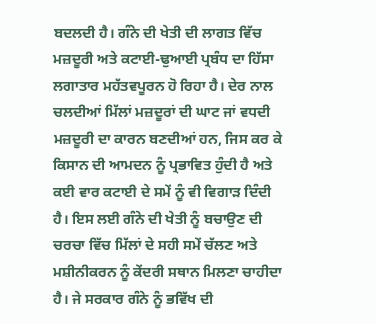ਬਦਲਦੀ ਹੈ। ਗੰਨੇ ਦੀ ਖੇਤੀ ਦੀ ਲਾਗਤ ਵਿੱਚ ਮਜ਼ਦੂਰੀ ਅਤੇ ਕਟਾਈ-ਢੁਆਈ ਪ੍ਰਬੰਧ ਦਾ ਹਿੱਸਾ ਲਗਾਤਾਰ ਮਹੱਤਵਪੂਰਨ ਹੋ ਰਿਹਾ ਹੈ। ਦੇਰ ਨਾਲ ਚਲਦੀਆਂ ਮਿੱਲਾਂ ਮਜ਼ਦੂਰਾਂ ਦੀ ਘਾਟ ਜਾਂ ਵਧਦੀ ਮਜ਼ਦੂਰੀ ਦਾ ਕਾਰਨ ਬਣਦੀਆਂ ਹਨ, ਜਿਸ ਕਰ ਕੇ ਕਿਸਾਨ ਦੀ ਆਮਦਨ ਨੂੰ ਪ੍ਰਭਾਵਿਤ ਹੁੰਦੀ ਹੈ ਅਤੇ ਕਈ ਵਾਰ ਕਟਾਈ ਦੇ ਸਮੇਂ ਨੂੰ ਵੀ ਵਿਗਾੜ ਦਿੰਦੀ ਹੈ। ਇਸ ਲਈ ਗੰਨੇ ਦੀ ਖੇਤੀ ਨੂੰ ਬਚਾਉਣ ਦੀ ਚਰਚਾ ਵਿੱਚ ਮਿੱਲਾਂ ਦੇ ਸਹੀ ਸਮੇਂ ਚੱਲਣ ਅਤੇ ਮਸ਼ੀਨੀਕਰਨ ਨੂੰ ਕੇਂਦਰੀ ਸਥਾਨ ਮਿਲਣਾ ਚਾਹੀਦਾ ਹੈ। ਜੇ ਸਰਕਾਰ ਗੰਨੇ ਨੂੰ ਭਵਿੱਖ ਦੀ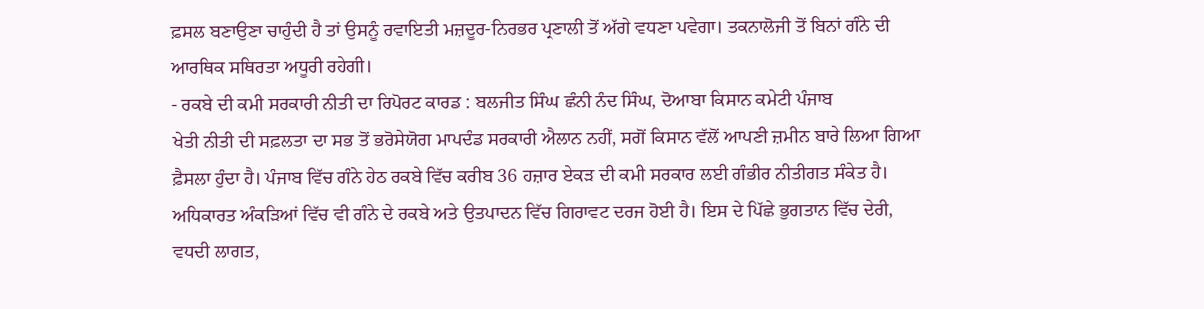ਫ਼ਸਲ ਬਣਾਉਣਾ ਚਾਹੁੰਦੀ ਹੈ ਤਾਂ ਉਸਨੂੰ ਰਵਾਇਤੀ ਮਜ਼ਦੂਰ-ਨਿਰਭਰ ਪ੍ਰਣਾਲੀ ਤੋਂ ਅੱਗੇ ਵਧਣਾ ਪਵੇਗਾ। ਤਕਨਾਲੋਜੀ ਤੋਂ ਬਿਨਾਂ ਗੰਨੇ ਦੀ ਆਰਥਿਕ ਸਥਿਰਤਾ ਅਧੂਰੀ ਰਹੇਗੀ।
- ਰਕਬੇ ਦੀ ਕਮੀ ਸਰਕਾਰੀ ਨੀਤੀ ਦਾ ਰਿਪੋਰਟ ਕਾਰਡ : ਬਲਜੀਤ ਸਿੰਘ ਛੰਨੀ ਨੰਦ ਸਿੰਘ, ਦੋਆਬਾ ਕਿਸਾਨ ਕਮੇਟੀ ਪੰਜਾਬ
ਖੇਤੀ ਨੀਤੀ ਦੀ ਸਫ਼ਲਤਾ ਦਾ ਸਭ ਤੋਂ ਭਰੋਸੇਯੋਗ ਮਾਪਦੰਡ ਸਰਕਾਰੀ ਐਲਾਨ ਨਹੀਂ, ਸਗੋਂ ਕਿਸਾਨ ਵੱਲੋਂ ਆਪਣੀ ਜ਼ਮੀਨ ਬਾਰੇ ਲਿਆ ਗਿਆ ਫ਼ੈਸਲਾ ਹੁੰਦਾ ਹੈ। ਪੰਜਾਬ ਵਿੱਚ ਗੰਨੇ ਹੇਠ ਰਕਬੇ ਵਿੱਚ ਕਰੀਬ 36 ਹਜ਼ਾਰ ਏਕੜ ਦੀ ਕਮੀ ਸਰਕਾਰ ਲਈ ਗੰਭੀਰ ਨੀਤੀਗਤ ਸੰਕੇਤ ਹੈ। ਅਧਿਕਾਰਤ ਅੰਕੜਿਆਂ ਵਿੱਚ ਵੀ ਗੰਨੇ ਦੇ ਰਕਬੇ ਅਤੇ ਉਤਪਾਦਨ ਵਿੱਚ ਗਿਰਾਵਟ ਦਰਜ ਹੋਈ ਹੈ। ਇਸ ਦੇ ਪਿੱਛੇ ਭੁਗਤਾਨ ਵਿੱਚ ਦੇਰੀ, ਵਧਦੀ ਲਾਗਤ,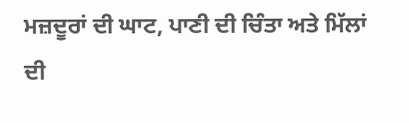ਮਜ਼ਦੂਰਾਂ ਦੀ ਘਾਟ, ਪਾਣੀ ਦੀ ਚਿੰਤਾ ਅਤੇ ਮਿੱਲਾਂ ਦੀ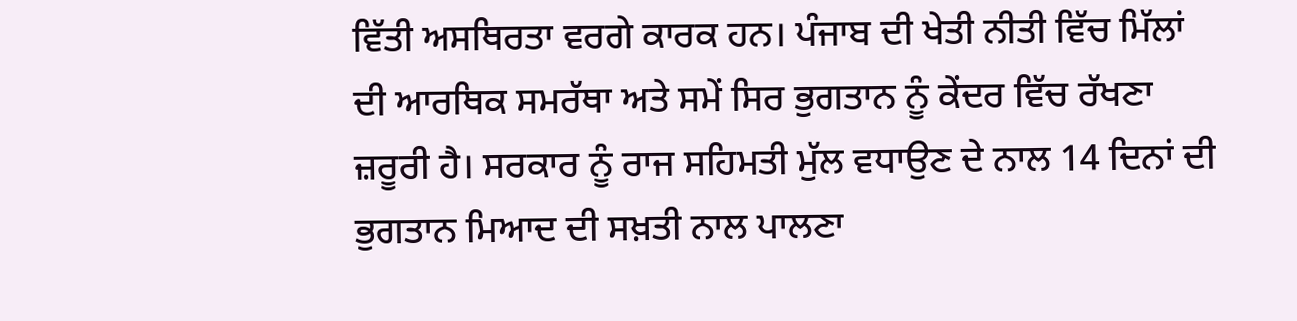ਵਿੱਤੀ ਅਸਥਿਰਤਾ ਵਰਗੇ ਕਾਰਕ ਹਨ। ਪੰਜਾਬ ਦੀ ਖੇਤੀ ਨੀਤੀ ਵਿੱਚ ਮਿੱਲਾਂ ਦੀ ਆਰਥਿਕ ਸਮਰੱਥਾ ਅਤੇ ਸਮੇਂ ਸਿਰ ਭੁਗਤਾਨ ਨੂੰ ਕੇਂਦਰ ਵਿੱਚ ਰੱਖਣਾ ਜ਼ਰੂਰੀ ਹੈ। ਸਰਕਾਰ ਨੂੰ ਰਾਜ ਸਹਿਮਤੀ ਮੁੱਲ ਵਧਾਉਣ ਦੇ ਨਾਲ 14 ਦਿਨਾਂ ਦੀ ਭੁਗਤਾਨ ਮਿਆਦ ਦੀ ਸਖ਼ਤੀ ਨਾਲ ਪਾਲਣਾ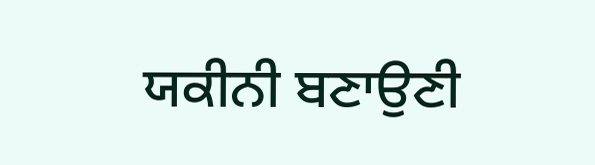ਯਕੀਨੀ ਬਣਾਉਣੀ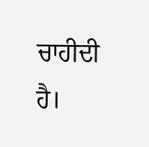ਚਾਹੀਦੀ ਹੈ।